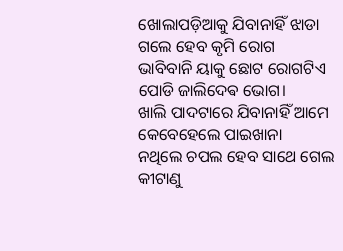ଖୋଲାପଡ଼ିଆକୁ ଯିବାନାହିଁ ଝାଡା
ଗଲେ ହେବ କୃମି ରୋଗ
ଭାବିବାନି ୟାକୁ ଛୋଟ ରୋଗଟିଏ
ପୋଡି ଜାଲିଦେଵ ଭୋଗ।
ଖାଲି ପାଦଟାରେ ଯିବାନାହିଁ ଆମେ
କେବେହେଲେ ପାଇଖାନା
ନଥିଲେ ଚପଲ ହେବ ସାଥେ ଗେଲ
କୀଟାଣୁ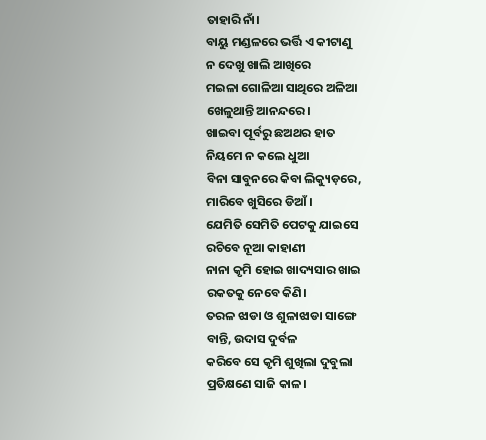ତାହାରି ନାଁ।
ବାୟୁ ମଣ୍ଡଳରେ ଭର୍ତ୍ତି ଏ କୀଟାଣୁ
ନ ଦେଖୁ ଖାଲି ଆଖିରେ
ମଇଳା ଗୋଳିଆ ସାଥିରେ ଅଳିଆ
ଖେଳୁଥାନ୍ତି ଆନନ୍ଦରେ।
ଖାଇବା ପୂର୍ବରୁ ଛଅଥର ହାତ
ନିୟମେ ନ କଲେ ଧୁଆ
ବିନା ସାବୁନରେ କିବା ଲିକ୍ୟୁଡ଼ରେ,
ମାରିବେ ଖୁସିରେ ଡିଆଁ।
ଯେମିତି ସେମିତି ପେଟକୁ ଯାଇସେ
ରଚିବେ ନୂଆ କାହାଣୀ
ନାନା କୃମି ହୋଇ ଖାଦ୍ୟସାର ଖାଇ
ରକତକୁ ନେବେ କିଣି।
ତରଳ ଝାଡା ଓ ଶୁଳାଝାଡା ସାଙ୍ଗେ
ବାନ୍ତି, ଉଦାସ ଦୁର୍ବଳ
କରିବେ ସେ କୃମି ଶୁଖିଲା ଦୁବୁଲା
ପ୍ରତିକ୍ଷଣେ ସାଜି କାଳ।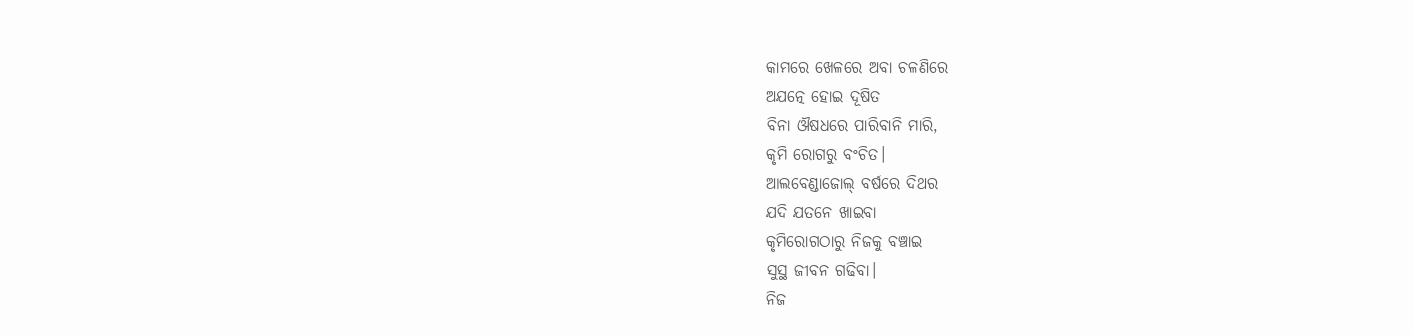କାମରେ ଖେଳରେ ଅବା ଚଳଣିରେ
ଅଯତ୍ନେ ହୋଇ ଦୂଷିତ
ବିନା ଔଷଧରେ ପାରିବାନି ମାରି,
କୃମି ରୋଗରୁ ବଂଚିତ।
ଆଲବେଣ୍ଡାଜୋଲ୍ ବର୍ଷରେ ଦିଥର
ଯଦି ଯତନେ ଖାଇବା
କୃମିରୋଗଠାରୁ ନିଜକୁ ବଞ୍ଚାଇ
ସୁସ୍ଥ ଜୀବନ ଗଢିବା।
ନିଜ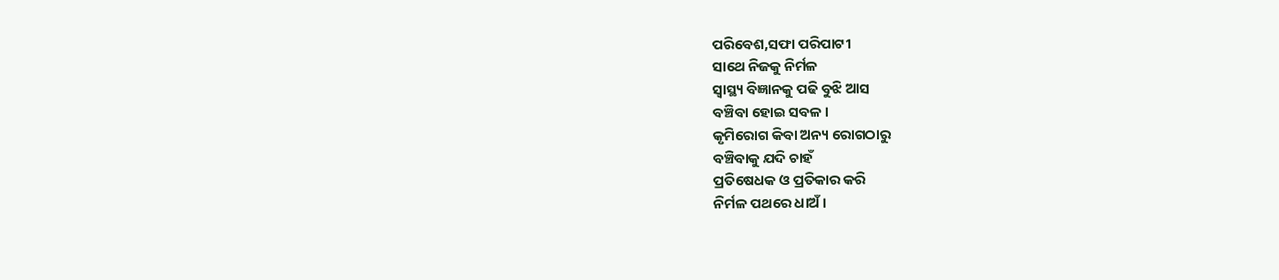ପରିବେଶ,ସଫା ପରିପାଟୀ
ସାଥେ ନିଜକୁ ନିର୍ମଳ
ସ୍ୱାସ୍ଥ୍ୟ ବିଜ୍ଞାନକୁ ପଢି ବୁଝି ଆସ
ବଞ୍ଚିବା ହୋଇ ସବଳ।
କୃମିରୋଗ କିବା ଅନ୍ୟ ରୋଗଠାରୁ
ବଞ୍ଚିବାକୁ ଯଦି ଚାହଁ
ପ୍ରତିଷେଧକ ଓ ପ୍ରତିକାର କରି
ନିର୍ମଳ ପଥରେ ଧାଅଁ।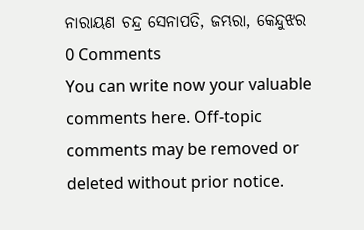ନାରାୟଣ ଚନ୍ଦ୍ର ସେନାପତି, ଜମ୍ଭରା, କେନ୍ଦୁଝର
0 Comments
You can write now your valuable comments here. Off-topic comments may be removed or deleted without prior notice.